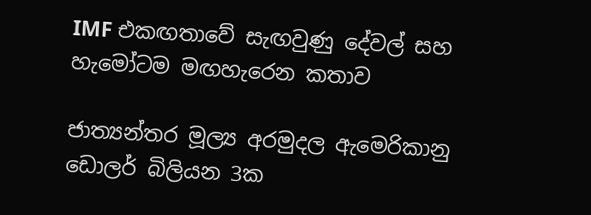IMF එකඟතාවේ සැඟවුණු දේවල් සහ හැමෝටම මඟහැරෙන කතාව

ජාත්‍යන්තර මූල්‍ය අරමුදල ඇමෙරිකානු ඩොලර් බිලියන 3ක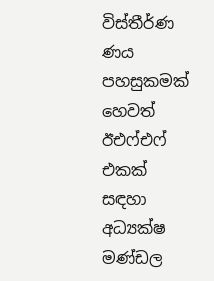විස්තීර්ණ ණය පහසුකමක් හෙවත් ඊඑෆ්එෆ් එකක් සඳහා අධ්‍යක්ෂ මණ්ඩල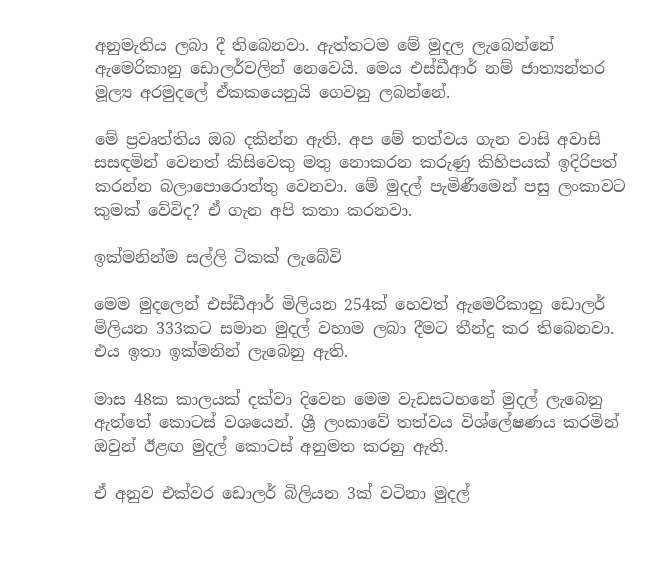අනුමැතිය ලබා දී තිබෙනවා. ඇත්තටම මේ මුදල ලැබෙන්නේ ඇමෙරිකානු ඩොලර්වලින් නෙවෙයි. මෙය එස්ඩීආර් නම් ජාත්‍යන්තර මූල්‍ය අරමුදලේ ඒකකයෙනුයි ගෙවනු ලබන්නේ.

මේ ප්‍රවෘත්තිය ඔබ දකින්න ඇති. අප මේ තත්වය ගැන වාසි අවාසි සසඳමින් වෙනත් කිසිවෙකු මතු නොකරන කරුණු කිහිපයක් ඉදිරිපත් කරන්න බලාපොරොත්තු වෙනවා. මේ මුදල් පැමිණීමෙන් පසු ලංකාවට කුමක් වේවිද? ඒ ගැන අපි කතා කරනවා.

ඉක්මනින්ම සල්ලි ටිකක් ලැබේවි

මෙම මුදලෙන් එස්ඩීආර් මිලියන 254ක් හෙවත් ඇමෙරිකානු ඩොලර් මිලියන 333කට සමාන මුදල් වහාම ලබා දීමට තීන්දු කර තිබෙනවා. එය ඉතා ඉක්මනින් ලැබෙනු ඇති.

මාස 48ක කාලයක් දක්වා දිවෙන මෙම වැඩසටහනේ මුදල් ලැබෙනු ඇත්තේ කොටස් වශයෙන්. ශ්‍රී ලංකාවේ තත්වය විශ්ලේෂණය කරමින් ඔවුන් ඊළඟ මුදල් කොටස් අනුමත කරනු ඇති.

ඒ අනුව එක්වර ඩොලර් බිලියන 3ක් වටිනා මුදල්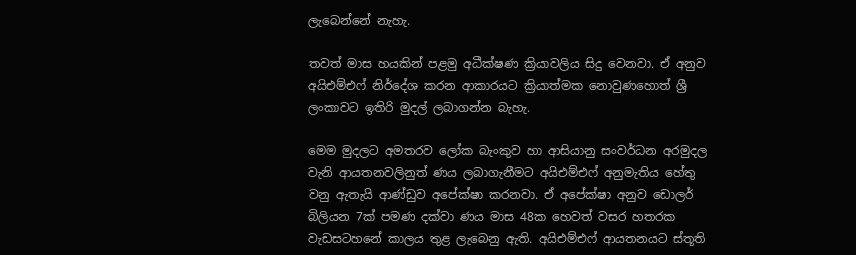ලැබෙන්නේ නැහැ.

තවත් මාස හයකින් පළමු අධීක්ෂණ ක්‍රියාවලිය සිදු වෙනවා. ඒ අනුව අයිඑම්එෆ් නිර්දේශ කරන ආකාරයට ක්‍රියාත්මක නොවුණහොත් ශ්‍රී ලංකාවට ඉතිරි මුදල් ලබාගන්න බැහැ.

මෙම මුදලට අමතරව ලෝක බැංකුව හා ආසියානු සංවර්ධන අරමුදල වැනි ආයතනවලිනුත් ණය ලබාගැනීමට අයිඑම්එෆ් අනුමැතිය හේතු වනු ඇතැයි ආණ්ඩුව අපේක්ෂා කරනවා. ඒ අපේක්ෂා අනුව ඩොලර් බිලියන 7ක් පමණ දක්වා ණය මාස 48ක හෙවත් වසර හතරක වැඩසටහනේ කාලය තුළ ලැබෙනු ඇති. අයිඑම්එෆ් ආයතනයට ස්තූති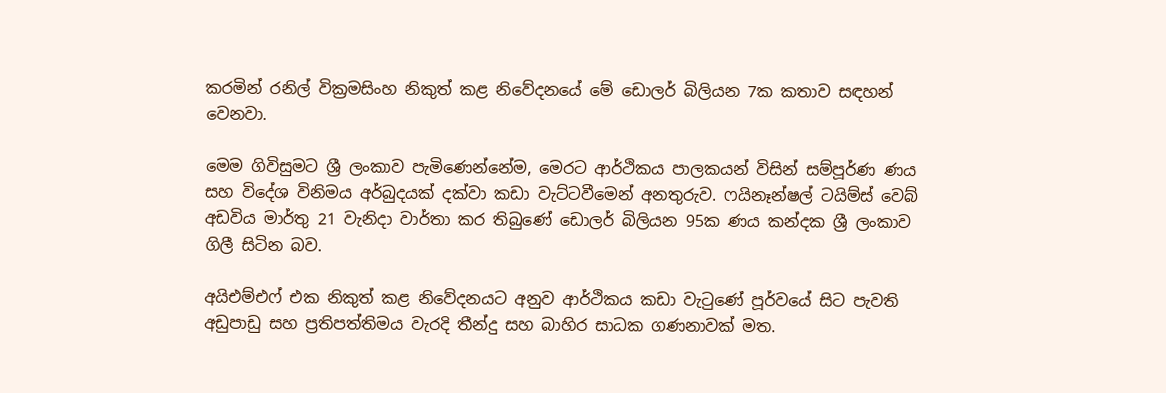කරමින් රනිල් වික්‍රමසිංහ නිකුත් කළ නිවේදනයේ මේ ඩොලර් බිලියන 7ක කතාව සඳහන් වෙනවා.

මෙම ගිවිසුමට ශ්‍රී ලංකාව පැමිණෙන්නේම, මෙරට ආර්ථිකය පාලකයන් විසින් සම්පූර්ණ ණය සහ විදේශ විනිමය අර්බුදයක් දක්වා කඩා වැට්ටවීමෙන් අනතුරුව. ෆයිනෑන්ෂල් ටයිම්ස් වෙබ් අඩවිය මාර්තු 21 වැනිදා වාර්තා කර තිබුණේ ඩොලර් බිලියන 95ක ණය කන්දක ශ්‍රී ලංකාව ගිලී සිටින බව.

අයිඑම්එෆ් එක නිකුත් කළ නිවේදනයට අනුව ආර්ථිකය කඩා වැටුණේ පූර්වයේ සිට පැවති අඩුපාඩු සහ ප්‍රතිපත්තිමය වැරදි තීන්දු සහ බාහිර සාධක ගණනාවක් මත.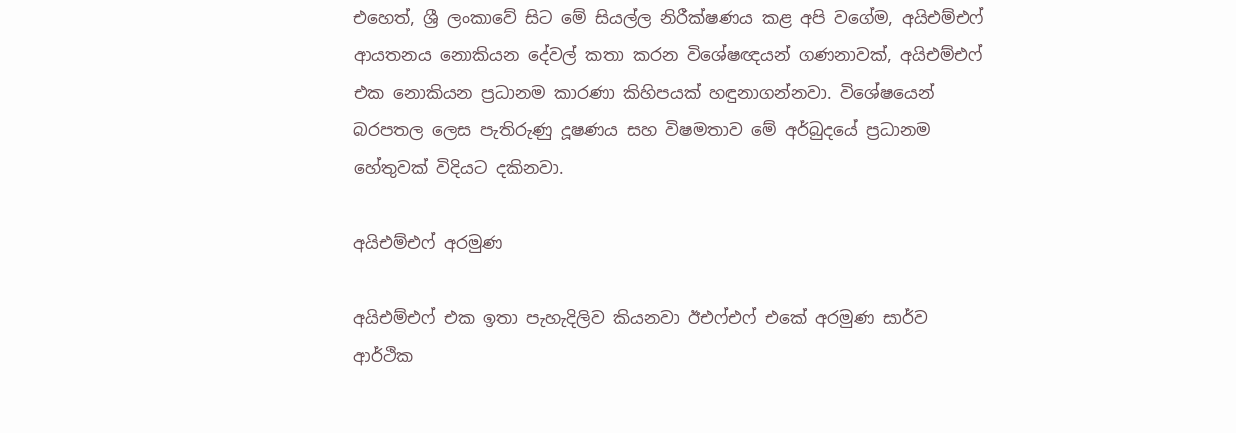එහෙත්, ශ්‍රී ලංකාවේ සිට මේ සියල්ල නිරීක්ෂණය කළ අපි වගේම, අයිඑම්එෆ් ආයතනය නොකියන දේවල් කතා කරන විශේෂඥයන් ගණනාවක්, අයිඑම්එෆ් එක නොකියන ප්‍රධානම කාරණා කිහිපයක් හඳුනාගන්නවා. විශේෂයෙන් බරපතල ලෙස පැතිරුණු දූෂණය සහ විෂමතාව මේ අර්බුදයේ ප්‍රධානම හේතුවක් විදියට දකිනවා.

අයිඑම්එෆ් අරමුණ

අයිඑම්එෆ් එක ඉතා පැහැදිලිව කියනවා ඊඑෆ්එෆ් එකේ අරමුණ සාර්ව ආර්ථික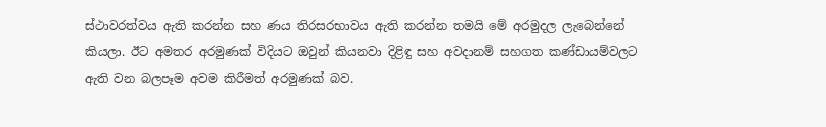ස්ථාවරත්වය ඇති කරන්න සහ ණය තිරසරභාවය ඇති කරන්න තමයි මේ අරමුදල ලැබෙන්නේ කියලා. ඊට අමතර අරමුණක් විදියට ඔවුන් කියනවා දිළිඳු සහ අවදානම් සහගත කණ්ඩායම්වලට ඇති වන බලපෑම අවම කිරීමත් අරමුණක් බව.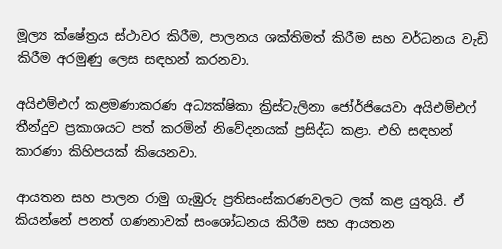මූල්‍ය ක්ෂේත්‍රය ස්ථාවර කිරීම, පාලනය ශක්තිමත් කිරීම සහ වර්ධනය වැඩි කිරීම අරමුණු ලෙස සඳහන් කරනවා.

අයිඑම්එෆ් කළමණාකරණ අධ්‍යක්ෂිකා ක්‍රිස්ටැලිනා ජෝර්ජියෙවා අයිඑම්එෆ් තීන්දුව ප්‍රකාශයට පත් කරමින් නිවේදනයක් ප්‍රසිද්ධ කළා. එහි සඳහන් කාරණා කිහිපයක් කියෙනවා.

ආයතන සහ පාලන රාමු ගැඹුරු ප්‍රතිසංස්කරණවලට ලක් කළ යුතුයි. ඒ කියන්නේ පනත් ගණනාවක් සංශෝධනය කිරීම සහ ආයතන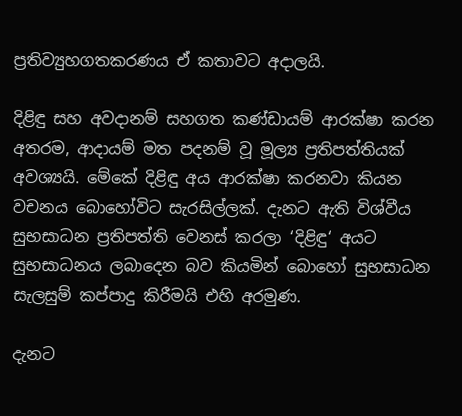ප්‍රතිව්‍යුහගතකරණය ඒ කතාවට අදාලයි.

දිළිඳු සහ අවදානම් සහගත කණ්ඩායම් ආරක්ෂා කරන අතරම, ආදායම් මත පදනම් වූ මූල්‍ය ප්‍රතිපත්තියක් අවශ්‍යයි. මේකේ දිළිඳු අය ආරක්ෂා කරනවා කියන වචනය බොහෝවිට සැරසිල්ලක්. දැනට ඇති විශ්වීය සුභසාධන ප්‍රතිපත්ති වෙනස් කරලා ‘දිළිඳු‘ අයට සුභසාධනය ලබාදෙන බව කියමින් බොහෝ සුභසාධන සැලසුම් කප්පාදු කිරීමයි එහි අරමුණ.

දැනට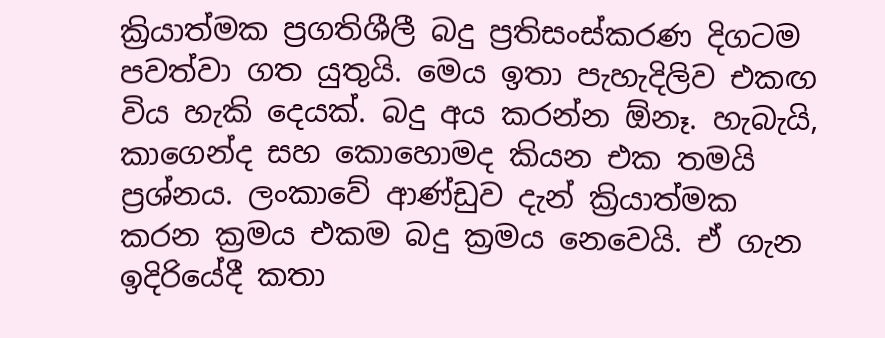ක්‍රියාත්මක ප්‍රගතිශීලී බදු ප්‍රතිසංස්කරණ දිගටම පවත්වා ගත යුතුයි. මෙය ඉතා පැහැදිලිව එකඟ විය හැකි දෙයක්. බදු අය කරන්න ඕනෑ. හැබැයි, කාගෙන්ද සහ කොහොමද කියන එක තමයි ප්‍රශ්නය. ලංකාවේ ආණ්ඩුව දැන් ක්‍රියාත්මක කරන ක්‍රමය එකම බදු ක්‍රමය නෙවෙයි. ඒ ගැන ඉදිරියේදී කතා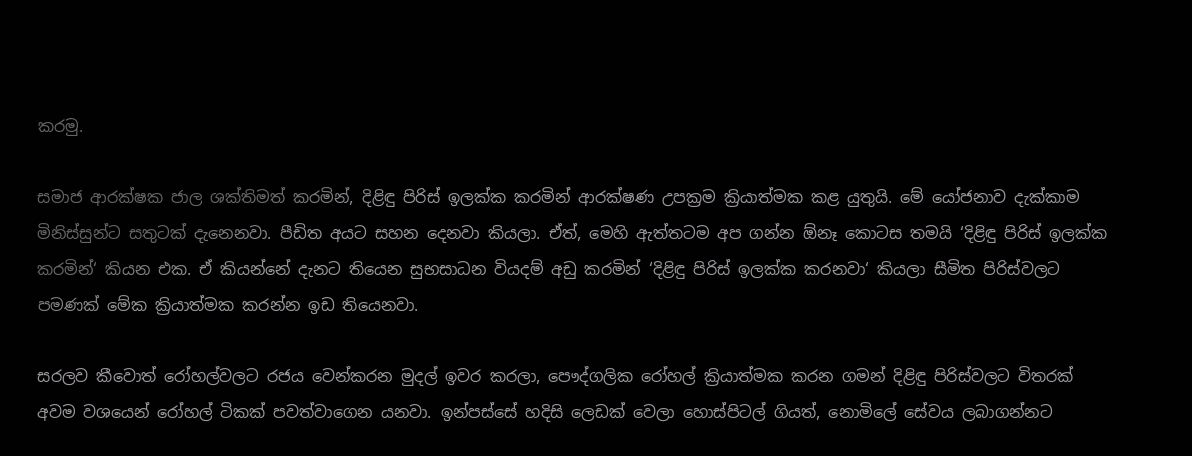කරමු.

සමාජ ආරක්ෂක ජාල ශක්තිමත් කරමින්, දිළිඳු පිරිස් ඉලක්ක කරමින් ආරක්ෂණ උපක්‍රම ක්‍රියාත්මක කළ යුතුයි. මේ යෝජනාව දැක්කාම මිනිස්සුන්ට සතුටක් දැනෙනවා. පීඩිත අයට සහන දෙනවා කියලා. ඒත්, මෙහි ඇත්තටම අප ගන්න ඕනෑ කොටස තමයි ‘දිළිඳු පිරිස් ඉලක්ක කරමින්‘ කියන එක. ඒ කියන්නේ දැනට තියෙන සුභසාධන වියදම් අඩු කරමින් ‘දිළිඳු පිරිස් ඉලක්ක කරනවා‘ කියලා සීමිත පිරිස්වලට පමණක් මේක ක්‍රියාත්මක කරන්න ඉඩ තියෙනවා.

සරලව කීවොත් රෝහල්වලට රජය වෙන්කරන මුදල් ඉවර කරලා, පෞද්ගලික රෝහල් ක්‍රියාත්මක කරන ගමන් දිළිඳු පිරිස්වලට විතරක් අවම වශයෙන් රෝහල් ටිකක් පවත්වාගෙන යනවා. ඉන්පස්සේ හදිසි ලෙඩක් වෙලා හොස්පිටල් ගියත්, නොමිලේ සේවය ලබාගන්නට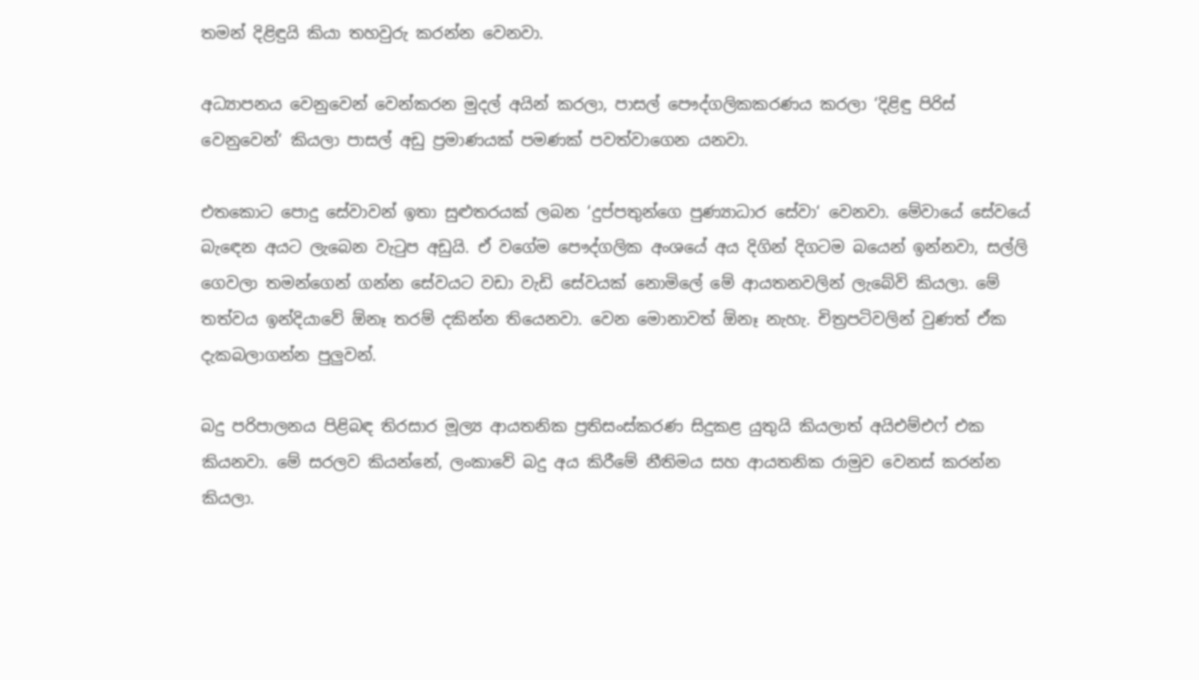තමන් දිළිඳුයි කියා තහවුරු කරන්න වෙනවා.

අධ්‍යාපනය වෙනුවෙන් වෙන්කරන මුදල් අයින් කරලා, පාසල් පෞද්ගලිකකරණය කරලා ‘දිළිඳු පිරිස් වෙනුවෙන්‘ කියලා පාසල් අඩු ප්‍රමාණයක් පමණක් පවත්වාගෙන යනවා.

එතකොට පොදු සේවාවන් ඉතා සුළුතරයක් ලබන ‘දුප්පතුන්ගෙ පුණ්‍යාධාර සේවා‘ වෙනවා. මේවායේ සේවයේ බැඳෙන අයට ලැබෙන වැටුප අඩුයි. ඒ වගේම පෞද්ගලික අංශයේ අය දිගින් දිගටම බයෙන් ඉන්නවා, සල්ලි ගෙවලා තමන්ගෙන් ගන්න සේවයට වඩා වැඩි සේවයක් නොමිලේ මේ ආයතනවලින් ලැබේවි කියලා. මේ තත්වය ඉන්දියාවේ ඕනෑ තරම් දකින්න තියෙනවා. වෙන මොනාවත් ඕනෑ නැහැ. චිත්‍රපටිවලින් වුණත් ඒක දැකබලාගන්න පුලුවන්.

බදු පරිපාලනය පිළිබඳ තිරසාර මූල්‍ය ආයතනික ප්‍රතිසංස්කරණ සිදුකළ යුතුයි කියලාත් අයිඑම්එෆ් එක කියනවා. මේ සරලව කියන්නේ, ලංකාවේ බදු අය කිරීමේ නීතිමය සහ ආයතනික රාමුව වෙනස් කරන්න කියලා.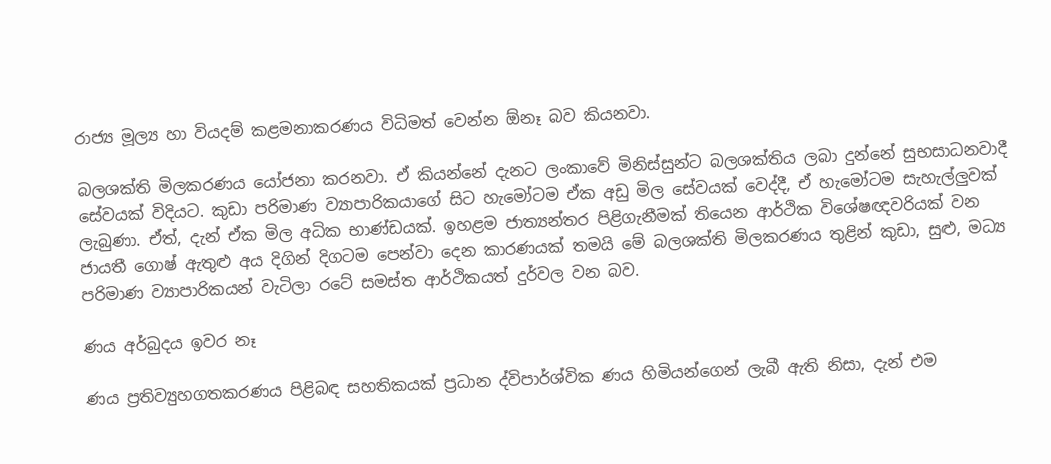රාජ්‍ය මූල්‍ය හා වියදම් කළමනාකරණය විධිමත් වෙන්න ඕනෑ බව කියනවා.

බලශක්ති මිලකරණය යෝජනා කරනවා. ඒ කියන්නේ දැනට ලංකාවේ මිනිස්සුන්ට බලශක්තිය ලබා දුන්නේ සුභසාධනවාදී සේවයක් විදියට. කුඩා පරිමාණ ව්‍යාපාරිකයාගේ සිට හැමෝටම ඒක අඩු මිල සේවයක් වෙද්දී, ඒ හැමෝටම සැහැල්ලුවක් ලැබුණා. ඒත්, දැන් ඒක මිල අධික භාණ්ඩයක්. ඉහළම ජාත්‍යන්තර පිළිගැනීමක් තියෙන ආර්ථික විශේෂඥවරියක් වන ජායතී ගොෂ් ඇතුළු අය දිගින් දිගටම පෙන්වා දෙන කාරණයක් තමයි මේ බලශක්ති මිලකරණය තුළින් කුඩා, සුළු, මධ්‍ය පරිමාණ ව්‍යාපාරිකයන් වැටිලා රටේ සමස්ත ආර්ථිකයත් දුර්වල වන බව.

ණය අර්බුදය ඉවර නෑ

ණය ප්‍රතිව්‍යුහගතකරණය පිළිබඳ සහතිකයක් ප්‍රධාන ද්විපාර්ශ්වික ණය හිමියන්ගෙන් ලැබී ඇති නිසා, දැන් එම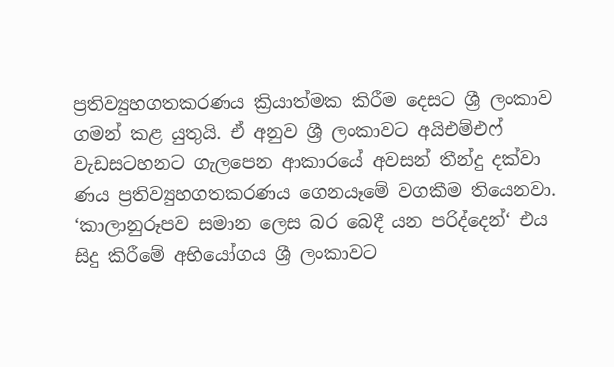ප්‍රතිව්‍යුහගතකරණය ක්‍රියාත්මක කිරීම දෙසට ශ්‍රී ලංකාව ගමන් කළ යුතුයි. ඒ අනුව ශ්‍රී ලංකාවට අයිඑම්එෆ් වැඩසටහනට ගැලපෙන ආකාරයේ අවසන් තීන්දු දක්වා ණය ප්‍රතිව්‍යුහගතකරණය ගෙනයෑමේ වගකීම තියෙනවා. ‘කාලානුරූපව සමාන ලෙස බර බෙදී යන පරිද්දෙන්‘ එය සිදු කිරීමේ අභියෝගය ශ්‍රී ලංකාවට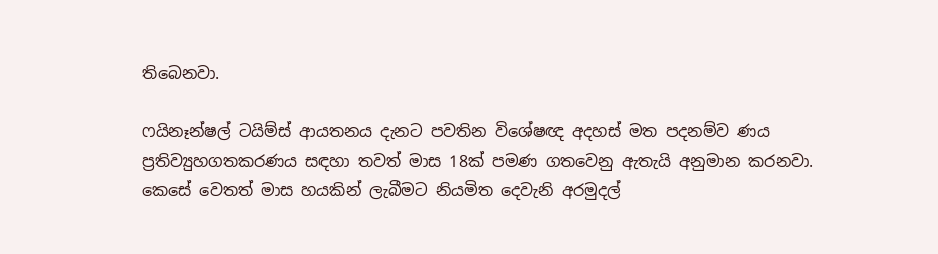තිබෙනවා.

ෆයිනෑන්ෂල් ටයිම්ස් ආයතනය දැනට පවතින විශේෂඥ අදහස් මත පදනම්ව ණය ප්‍රතිව්‍යුහගතකරණය සඳහා තවත් මාස 18ක් පමණ ගතවෙනු ඇතැයි අනුමාන කරනවා. කෙසේ වෙතත් මාස හයකින් ලැබීමට නියමිත දෙවැනි අරමුදල්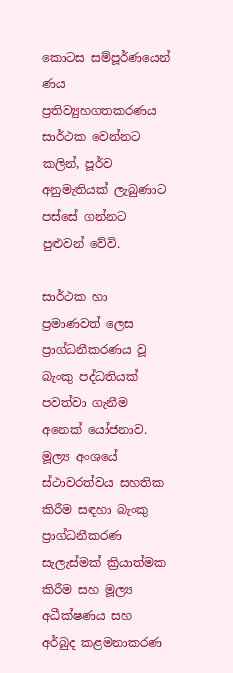කොටස සම්පූර්ණයෙන් ණය ප්‍රතිව්‍යුහගතකරණය සාර්ථක වෙන්නට කලින්, පූර්ව අනුමැතියක් ලැබුණාට පස්සේ ගන්නට පුළුවන් වේවි.

සාර්ථක හා ප්‍රමාණවත් ලෙස ප්‍රාග්ධනීකරණය වූ බැංකු පද්ධතියක් පවත්වා ගැනීම අනෙක් යෝජනාව.  මූල්‍ය අංශයේ ස්ථාවරත්වය සහතික කිරීම සඳහා බැංකු ප්‍රාග්ධනීකරණ සැලැස්මක් ක්‍රියාත්මක කිරීම සහ මූල්‍ය අධීක්ෂණය සහ අර්බුද කළමනාකරණ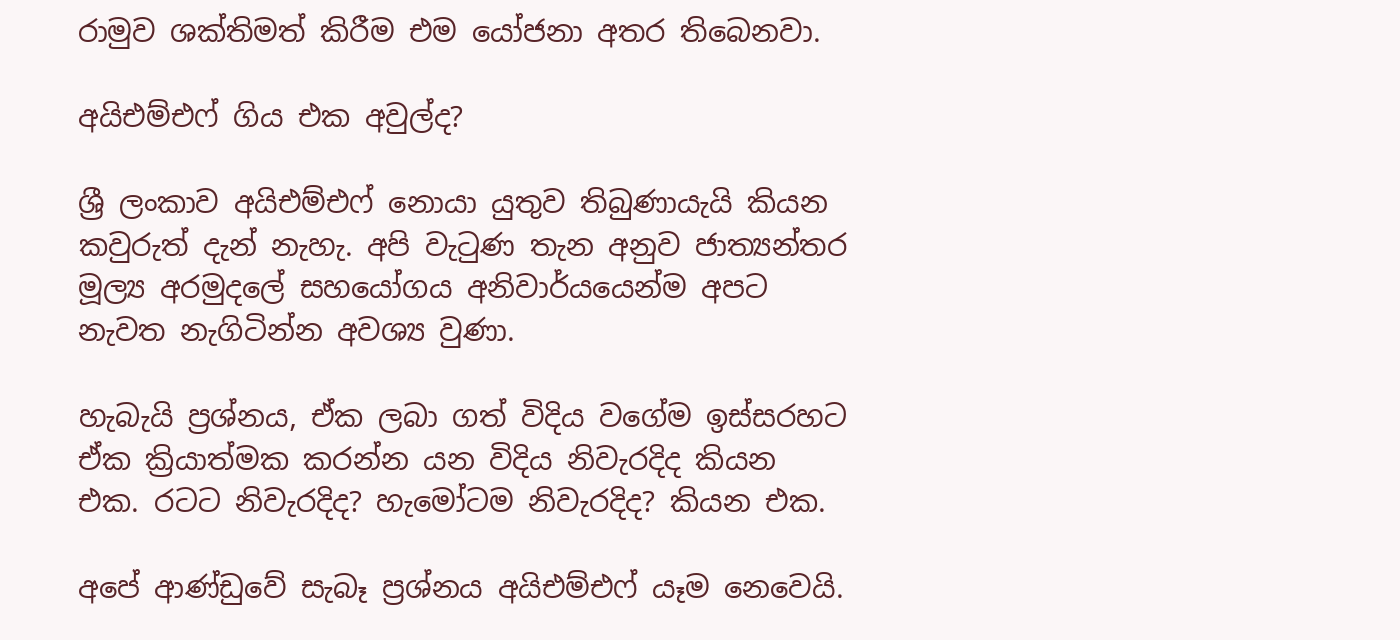රාමුව ශක්තිමත් කිරීම එම යෝජනා අතර තිබෙනවා.

අයිඑම්එෆ් ගිය එක අවුල්ද?

ශ්‍රී ලංකාව අයිඑම්එෆ් නොයා යුතුව තිබුණායැයි කියන කවුරුත් දැන් නැහැ. අපි වැටුණ තැන අනුව ජාත්‍යන්තර මූල්‍ය අරමුදලේ සහයෝගය අනිවාර්යයෙන්ම අපට නැවත නැගිටින්න අවශ්‍ය වුණා.

හැබැයි ප්‍රශ්නය, ඒක ලබා ගත් විදිය වගේම ඉස්සරහට ඒක ක්‍රියාත්මක කරන්න යන විදිය නිවැරදිද කියන එක. රටට නිවැරදිද? හැමෝටම නිවැරදිද? කියන එක.

අපේ ආණ්ඩුවේ සැබෑ ප්‍රශ්නය අයිඑම්එෆ් යෑම නෙවෙයි.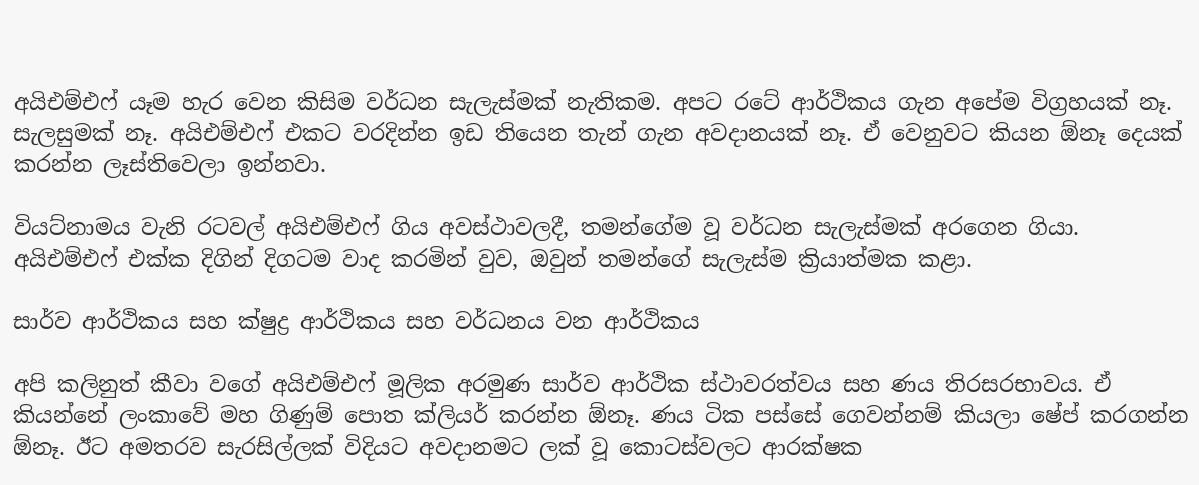අයිඑම්එෆ් යෑම හැර වෙන කිසිම වර්ධන සැලැස්මක් නැතිකම. අපට රටේ ආර්ථිකය ගැන අපේම විග්‍රහයක් නෑ. සැලසුමක් නෑ. අයිඑම්එෆ් එකට වරදින්න ඉඩ තියෙන තැන් ගැන අවදානයක් නෑ. ඒ වෙනුවට කියන ඕනෑ දෙයක් කරන්න ලෑස්තිවෙලා ඉන්නවා.

වියට්නාමය වැනි රටවල් අයිඑම්එෆ් ගිය අවස්ථාවලදී, තමන්ගේම වූ වර්ධන සැලැස්මක් අරගෙන ගියා. අයිඑම්එෆ් එක්ක දිගින් දිගටම වාද කරමින් වුව, ඔවුන් තමන්ගේ සැලැස්ම ක්‍රියාත්මක කළා.

සාර්ව ආර්ථිකය සහ ක්ෂුද්‍ර ආර්ථිකය සහ වර්ධනය වන ආර්ථිකය

අපි කලිනුත් කීවා වගේ අයිඑම්එෆ් මූලික අරමුණ සාර්ව ආර්ථික ස්ථාවරත්වය සහ ණය තිරසරභාවය. ඒ කියන්නේ ලංකාවේ මහ ගිණුම් පොත ක්ලියර් කරන්න ඕනෑ. ණය ටික පස්සේ ගෙවන්නම් කියලා ෂේප් කරගන්න ඕනෑ. ඊට අමතරව සැරසිල්ලක් විදියට අවදානමට ලක් වූ කොටස්වලට ආරක්ෂක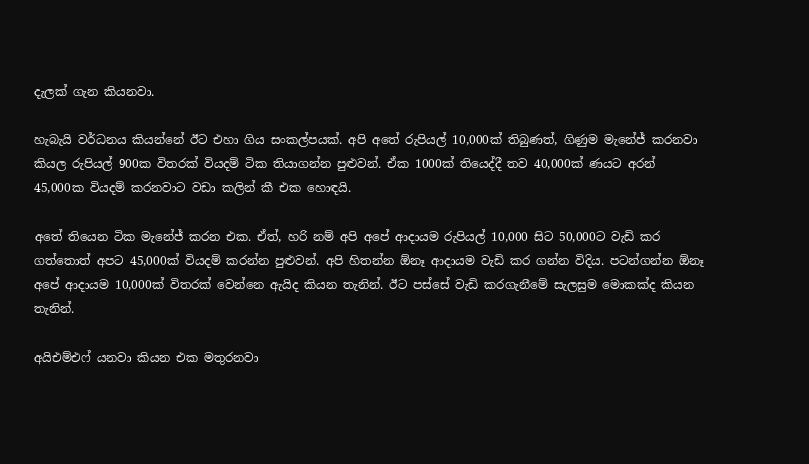දැලක් ගැන කියනවා.

හැබැයි වර්ධනය කියන්නේ ඊට එහා ගිය සංකල්පයක්. අපි අතේ රුපියල් 10,000ක් තිබුණත්, ගිණුම මැනේජ් කරනවා කියල රුපියල් 900ක විතරක් වියදම් ටික තියාගන්න පුළුවන්. ඒක 1000ක් තියෙද්දී තව 40,000ක් ණයට අරන් 45,000ක වියදම් කරනවාට වඩා කලින් කී එක හොඳයි.

අතේ තියෙන ටික මැනේජ් කරන එක. ඒත්, හරි නම් අපි අපේ ආදායම රුපියල් 10,000 සිට 50,000ට වැඩි කර ගත්තොත් අපට 45,000ක් වියදම් කරන්න පුළුවන්. අපි හිතන්න ඕනෑ ආදායම වැඩි කර ගන්න විදිය. පටන්ගන්න ඕනෑ අපේ ආදායම 10,000ක් විතරක් වෙන්නෙ ඇයිද කියන තැනින්. ඊට පස්සේ වැඩි කරගැනීමේ සැලසුම මොකක්ද කියන තැනින්.

අයිඑම්එෆ් යනවා කියන එක මතුරනවා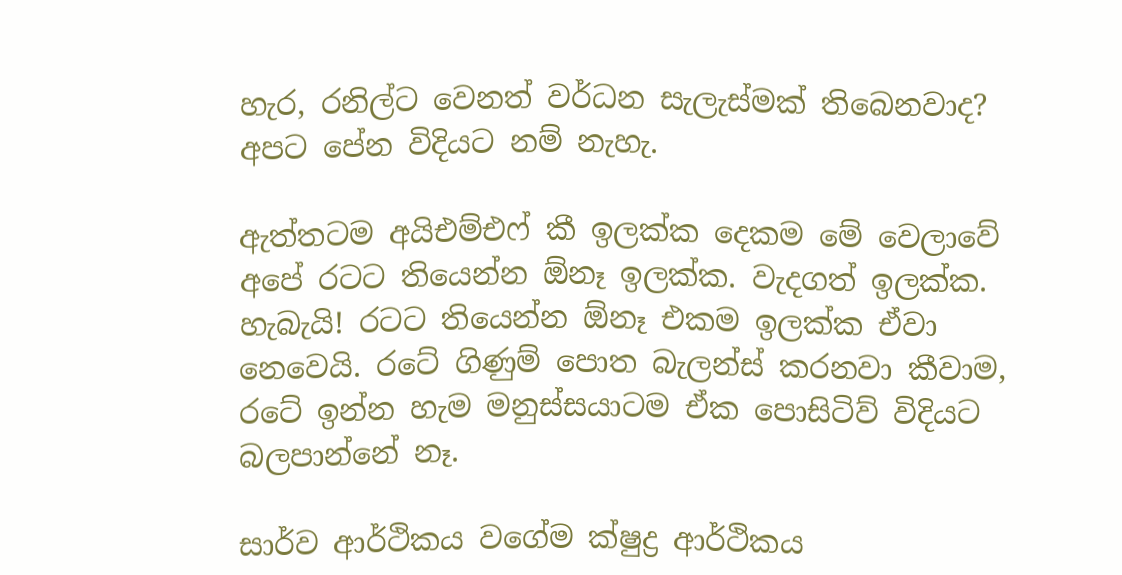හැර, රනිල්ට වෙනත් වර්ධන සැලැස්මක් තිබෙනවාද? අපට පේන විදියට නම් නැහැ.

ඇත්තටම අයිඑම්එෆ් කී ඉලක්ක දෙකම මේ වෙලාවේ අපේ රටට තියෙන්න ඕනෑ ඉලක්ක. වැදගත් ඉලක්ක. හැබැයි! රටට තියෙන්න ඕනෑ එකම ඉලක්ක ඒවා නෙවෙයි. රටේ ගිණුම් පොත බැලන්ස් කරනවා කීවාම, රටේ ඉන්න හැම මනුස්සයාටම ඒක පොසිටිව් විදියට බලපාන්නේ නෑ.

සාර්ව ආර්ථිකය වගේම ක්ෂුද්‍ර ආර්ථිකය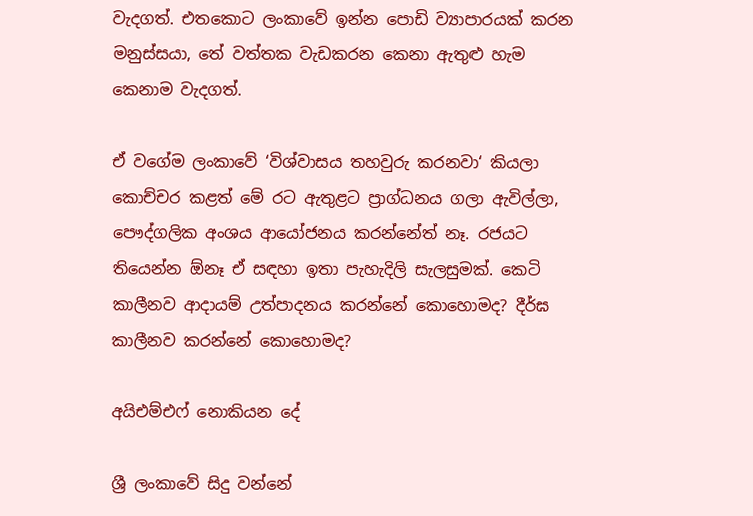වැදගත්. එතකොට ලංකාවේ ඉන්න පොඩි ව්‍යාපාරයක් කරන මනුස්සයා, තේ වත්තක වැඩකරන කෙනා ඇතුළු හැම කෙනාම වැදගත්.

ඒ වගේම ලංකාවේ ‘විශ්වාසය තහවුරු කරනවා‘ කියලා කොච්චර කළත් මේ රට ඇතුළට ප්‍රාග්ධනය ගලා ඇවිල්ලා, පෞද්ගලික අංශය ආයෝජනය කරන්නේත් නෑ. රජයට තියෙන්න ඕනෑ ඒ සඳහා ඉතා පැහැදිලි සැලසුමක්. කෙටි කාලීනව ආදායම් උත්පාදනය කරන්නේ කොහොමද? දීර්ඝ කාලීනව කරන්නේ කොහොමද?

අයිඑම්එෆ් නොකියන දේ

ශ්‍රී ලංකාවේ සිදු වන්නේ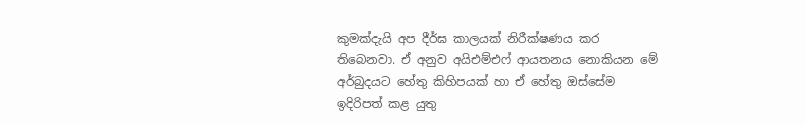කුමක්දැයි අප දීර්ඝ කාලයක් නිරීක්ෂණය කර තිබෙනවා. ඒ අනුව අයිඑම්එෆ් ආයතනය නොකියන මේ අර්බුදයට හේතු කිහිපයක් හා ඒ හේතු ඔස්සේම ඉදිරිපත් කළ යුතු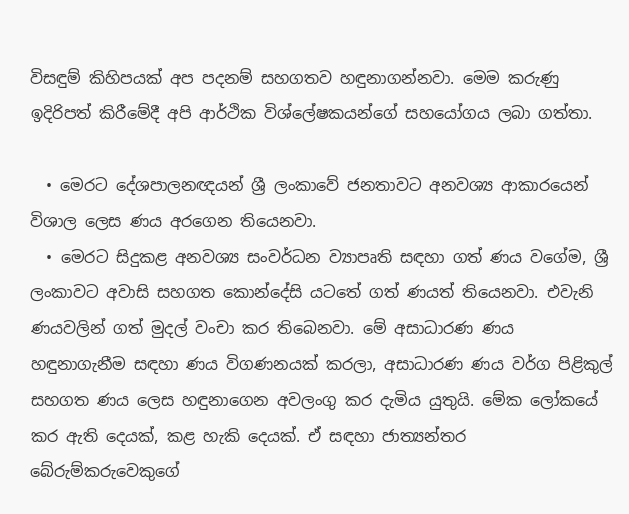විසඳුම් කිහිපයක් අප පදනම් සහගතව හඳුනාගන්නවා. මෙම කරුණු ඉදිරිපත් කිරීමේදී අපි ආර්ථික විශ්ලේෂකයන්ගේ සහයෝගය ලබා ගත්තා.

  • මෙරට දේශපාලනඥයන් ශ්‍රී ලංකාවේ ජනතාවට අනවශ්‍ය ආකාරයෙන් විශාල ලෙස ණය අරගෙන තියෙනවා.
  • මෙරට සිදුකළ අනවශ්‍ය සංවර්ධන ව්‍යාපෘති සඳහා ගත් ණය වගේම, ශ්‍රී ලංකාවට අවාසි සහගත කොන්දේසි යටතේ ගත් ණයත් තියෙනවා. එවැනි ණයවලින් ගත් මුදල් වංචා කර තිබෙනවා. මේ අසාධාරණ ණය හඳුනාගැනීම සඳහා ණය විගණනයක් කරලා, අසාධාරණ ණය වර්ග පිළිකුල් සහගත ණය ලෙස හඳුනාගෙන අවලංගු කර දැමිය යුතුයි. මේක ලෝකයේ කර ඇති දෙයක්, කළ හැකි දෙයක්. ඒ සඳහා ජාත්‍යන්තර බේරුම්කරුවෙකුගේ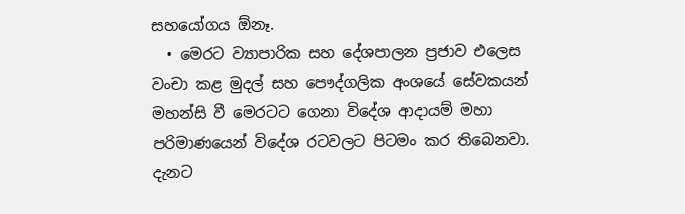සහයෝගය ඕනෑ.
  • මෙරට ව්‍යාපාරික සහ දේශපාලන ප්‍රජාව එලෙස වංචා කළ මුදල් සහ පෞද්ගලික අංශයේ සේවකයන් මහන්සි වී මෙරටට ගෙනා විදේශ ආදායම් මහා පරිමාණයෙන් විදේශ රටවලට පිටමං කර තිබෙනවා. දැනට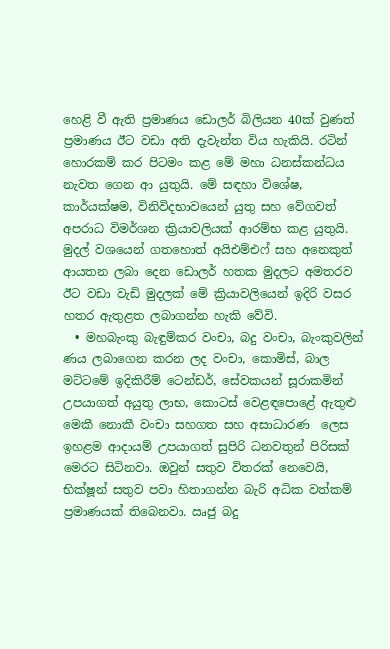හෙළි වී ඇති ප්‍රමාණය ඩොලර් බිලියන 40ක් වුණත් ප්‍රමාණය ඊට වඩා අති දැවැන්ත විය හැකියි. රටින් හොරකම් කර පිටමං කළ මේ මහා ධනස්කන්ධය නැවත ගෙන ආ යුතුයි. මේ සඳහා විශේෂ, කාර්යක්ෂම, විනිවිදභාවයෙන් යුතු සහ වේගවත් අපරාධ විමර්ශන ක්‍රියාවලියක් ආරම්භ කළ යුතුයි. මුදල් වශයෙන් ගතහොත් අයිඑම්එෆ් සහ අනෙකුත් ආයතන ලබා දෙන ඩොලර් හතක මුදලට අමතරව ඊට වඩා වැඩි මුදලක් මේ ක්‍රියාවලියෙන් ඉදිරි වසර හතර ඇතුළත ලබාගන්න හැකි වේවි.
  • මහබැංකු බැඳුම්කර වංචා, බදු වංචා, බැංකුවලින් ණය ලබාගෙන කරන ලද වංචා, කොමිස්, බාල මට්ටමේ ඉදිකිරීම් ටෙන්ඩර්, සේවකයන් සූරාකමින් උපයාගත් අයුතු ලාභ, කොටස් වෙළඳපොළේ ඇතුළු මෙකී නොකී වංචා සහගත සහ අසාධාරණ  ලෙස ඉහළම ආදායම් උපයාගත් සුපිරි ධනවතුන් පිරිසක් මෙරට සිටිනවා. ඔවුන් සතුව විතරක් නෙවෙයි, භික්ෂූන් සතුව පවා හිතාගන්න බැරි අධික වත්කම් ප්‍රමාණයක් තිබෙනවා. ඍජු බදු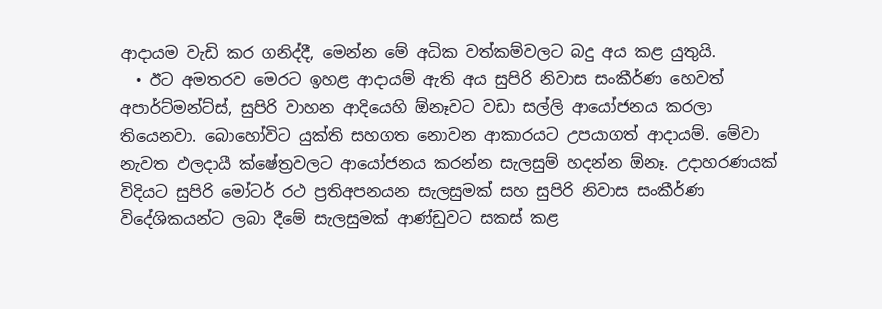ආදායම වැඩි කර ගනිද්දී, මෙන්න මේ අධික වත්කම්වලට බදු අය කළ යුතුයි.
  • ඊට අමතරව මෙරට ඉහළ ආදායම් ඇති අය සුපිරි නිවාස සංකීර්ණ හෙවත් අපාර්ට්මන්ට්ස්, සුපිරි වාහන ආදියෙහි ඕනෑවට වඩා සල්ලි ආයෝජනය කරලා තියෙනවා. බොහෝවිට යුක්ති සහගත නොවන ආකාරයට උපයාගත් ආදායම්. මේවා නැවත ඵලදායී ක්ෂේත්‍රවලට ආයෝජනය කරන්න සැලසුම් හදන්න ඕනෑ. උදාහරණයක් විදියට සුපිරි මෝටර් රථ ප්‍රතිඅපනයන සැලසුමක් සහ සුපිරි නිවාස සංකීර්ණ විදේශිකයන්ට ලබා දීමේ සැලසුමක් ආණ්ඩුවට සකස් කළ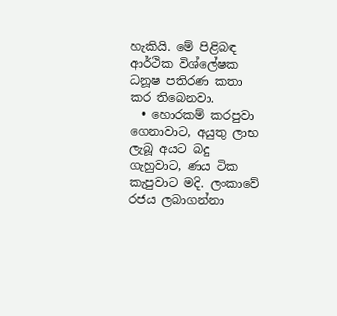හැකියි. මේ පිළිබඳ ආර්ථික විශ්ලේෂක ධනූෂ පතිරණ කතා කර තිබෙනවා.
  • හොරකම් කරපුවා ගෙනාවාට, අයුතු ලාභ ලැබූ අයට බදු ගැහුවාට, ණය ටික කැපුවාට මදි. ලංකාවේ රජය ලබාගන්නා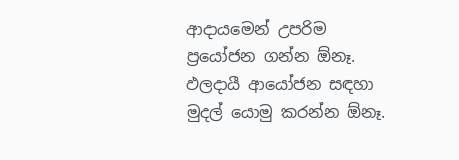ආදායමෙන් උපරිම ප්‍රයෝජන ගන්න ඕනෑ. ඵලදායී ආයෝජන සඳහා මුදල් යොමු කරන්න ඕනෑ.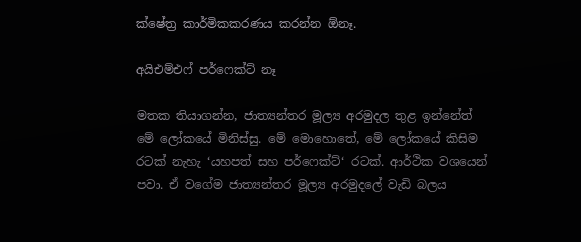ක්ෂේත්‍ර කාර්මිකකරණය කරන්න ඕනෑ.

අයිඑම්එෆ් පර්ෆෙක්ට් නෑ

මතක තියාගන්න, ජාත්‍යන්තර මූල්‍ය අරමුදල තුළ ඉන්නේත් මේ ලෝකයේ මිනිස්සු. මේ මොහොතේ, මේ ලෝකයේ කිසිම රටක් නැහැ ‘යහපත් සහ පර්ෆෙක්ට්‘ රටක්. ආර්ථික වශයෙන් පවා. ඒ වගේම ජාත්‍යන්තර මූල්‍ය අරමුදලේ වැඩි බලය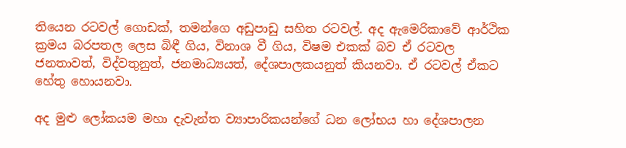තියෙන රටවල් ගොඩක්, තමන්ගෙ අඩුපාඩු සහිත රටවල්. අද ඇමෙරිකාවේ ආර්ථික ක්‍රමය බරපතල ලෙස බිඳී ගිය, විනාශ වී ගිය, විෂම එකක් බව ඒ රටවල ජනතාවත්, විද්වතුනුත්, ජනමාධ්‍යයත්, දේශපාලකයනුත් කියනවා. ඒ රටවල් ඒකට හේතු හොයනවා.

අද මුළු ලෝකයම මහා දැවැන්ත ව්‍යාපාරිකයන්ගේ ධන ලෝභය හා දේශපාලන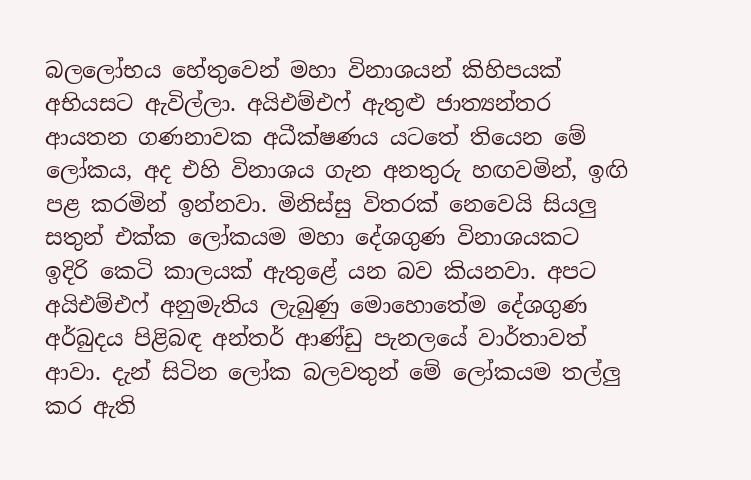බලලෝභය හේතුවෙන් මහා විනාශයන් කිහිපයක් අභියසට ඇවිල්ලා. අයිඑම්එෆ් ඇතුළු ජාත්‍යන්තර ආයතන ගණනාවක අධීක්ෂණය යටතේ තියෙන මේ ලෝකය, අද එහි විනාශය ගැන අනතුරු හඟවමින්, ඉඟි පළ කරමින් ඉන්නවා. මිනිස්සු විතරක් නෙවෙයි සියලු සතුන් එක්ක ලෝකයම මහා දේශගුණ විනාශයකට ඉදිරි කෙටි කාලයක් ඇතුළේ යන බව කියනවා. අපට අයිඑම්එෆ් අනුමැතිය ලැබුණු මොහොතේම දේශගුණ අර්බුදය පිළිබඳ අන්තර් ආණ්ඩු පැනලයේ වාර්තාවත් ආවා. දැන් සිටින ලෝක බලවතුන් මේ ලෝකයම තල්ලු කර ඇති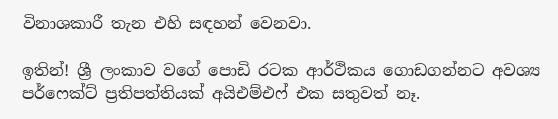විනාශකාරී තැන එහි සඳහන් වෙනවා.

ඉතින්! ශ්‍රී ලංකාව වගේ පොඩි රටක ආර්ථිකය ගොඩගන්නට අවශ්‍ය පර්ෆෙක්ට් ප්‍රතිපත්තියක් අයිඑම්එෆ් එක සතුවත් නෑ.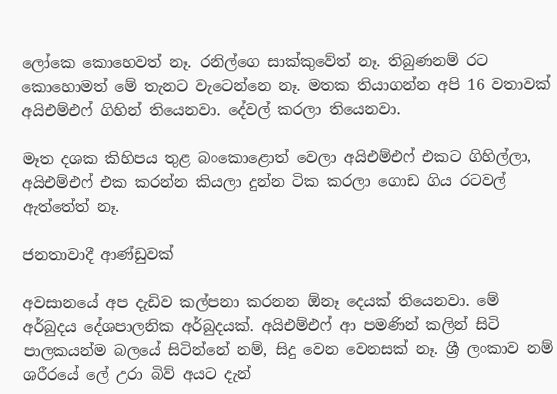ලෝකෙ කොහෙවත් නෑ. රනිල්ගෙ සාක්කුවේත් නෑ. තිබුණනම් රට කොහොමත් මේ තැනට වැටෙන්නෙ නෑ. මතක තියාගන්න අපි 16 වතාවක් අයිඑම්එෆ් ගිහින් තියෙනවා. දේවල් කරලා තියෙනවා.

මෑත දශක කිහිපය තුළ බංකොළොත් වෙලා අයිඑම්එෆ් එකට ගිහිල්ලා, අයිඑම්එෆ් එක කරන්න කියලා දුන්න ටික කරලා ගොඩ ගිය රටවල් ඇත්තේත් නෑ.

ජනතාවාදී ආණ්ඩුවක්

අවසානයේ අප දැඩිව කල්පනා කරනන ඕනෑ දෙයක් තියෙනවා. මේ අර්බුදය දේශපාලනික අර්බුදයක්. අයිඑම්එෆ් ආ පමණින් කලින් සිටි පාලකයන්ම බලයේ සිටින්නේ නම්, සිදු වෙන වෙනසක් නෑ. ශ්‍රී ලංකාව නම් ශරීරයේ ලේ උරා බිව් අයට දැන්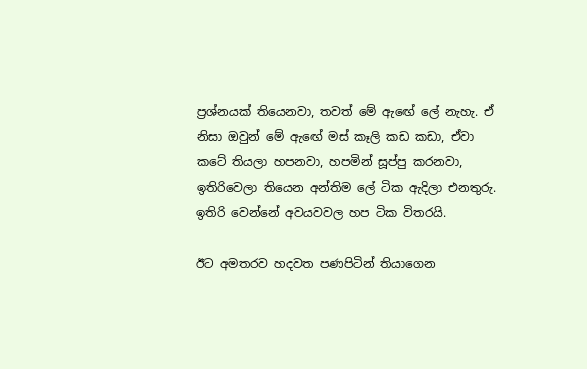ප්‍රශ්නයක් තියෙනවා, තවත් මේ ඇඟේ ලේ නැහැ. ඒ නිසා ඔවුන් මේ ඇඟේ මස් කෑලි කඩ කඩා, ඒවා කටේ තියලා හපනවා, හපමින් සූප්පු කරනවා, ඉතිරිවෙලා තියෙන අන්තිම ලේ ටික ඇදිලා එනතුරු. ඉතිරි වෙන්නේ අවයවවල හප ටික විතරයි.

ඊට අමතරව හදවත පණපිටින් තියාගෙන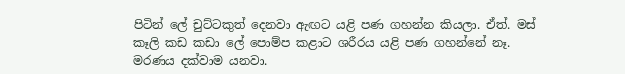පිටින් ලේ චුට්ටකුත් දෙනවා ඇඟට යළි පණ ගහන්න කියලා. ඒත්. මස් කෑලි කඩ කඩා ලේ පොම්ප කළාට ශරීරය යළි පණ ගහන්නේ නෑ. මරණය දක්වාම යනවා.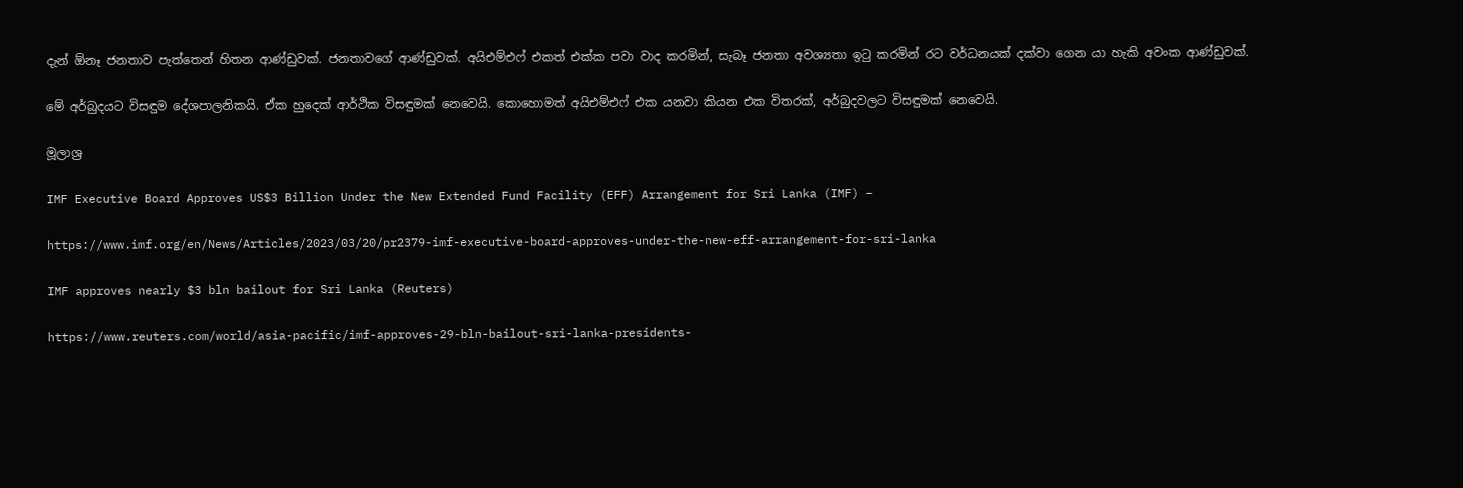දැන් ඕනෑ ජනතාව පැත්තෙන් හිතන ආණ්ඩුවක්. ජනතාවගේ ආණ්ඩුවක්. අයිඑම්එෆ් එකත් එක්ක පවා වාද කරමින්, සැබෑ ජනතා අවශ්‍යතා ඉටු කරමින් රට වර්ධනයක් දක්වා ගෙන යා හැකි අවංක ආණ්ඩුවක්.

මේ අර්බුදයට විසඳුම දේශපාලනිකයි. ඒක හුදෙක් ආර්ථික විසඳුමක් නෙවෙයි. කොහොමත් අයිඑම්එෆ් එක යනවා කියන එක විතරක්, අර්බුදවලට විසඳුමක් නෙවෙයි.

මූලාශ්‍ර

IMF Executive Board Approves US$3 Billion Under the New Extended Fund Facility (EFF) Arrangement for Sri Lanka (IMF) –

https://www.imf.org/en/News/Articles/2023/03/20/pr2379-imf-executive-board-approves-under-the-new-eff-arrangement-for-sri-lanka

IMF approves nearly $3 bln bailout for Sri Lanka (Reuters)

https://www.reuters.com/world/asia-pacific/imf-approves-29-bln-bailout-sri-lanka-presidents-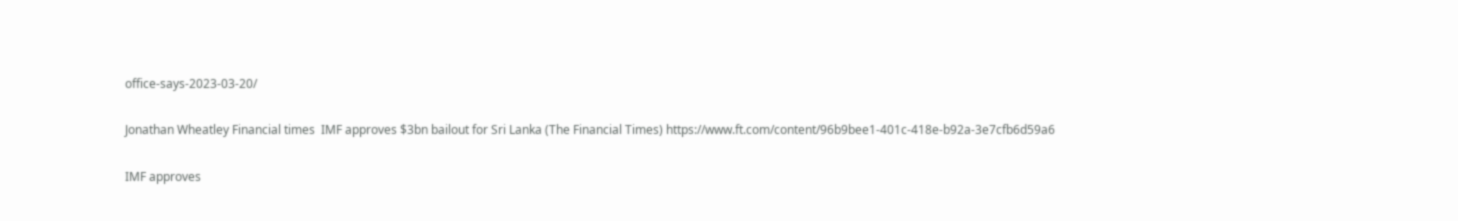office-says-2023-03-20/

Jonathan Wheatley Financial times  IMF approves $3bn bailout for Sri Lanka (The Financial Times) https://www.ft.com/content/96b9bee1-401c-418e-b92a-3e7cfb6d59a6

IMF approves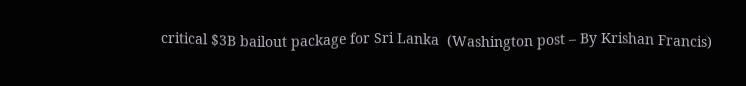critical $3B bailout package for Sri Lanka  (Washington post – By Krishan Francis)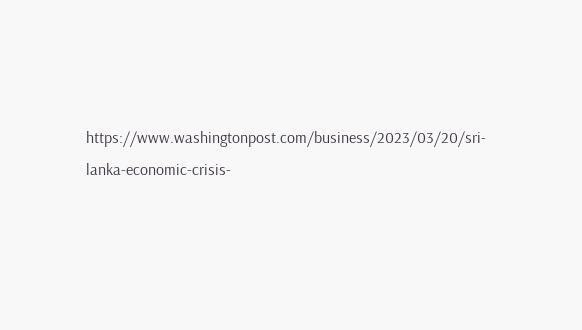https://www.washingtonpost.com/business/2023/03/20/sri-lanka-economic-crisis-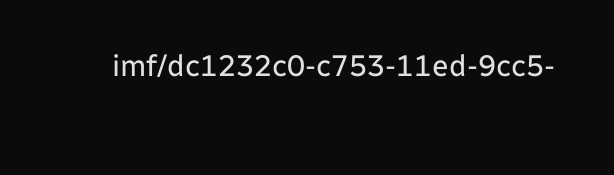imf/dc1232c0-c753-11ed-9cc5-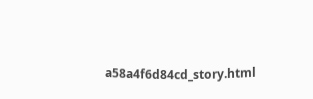a58a4f6d84cd_story.html